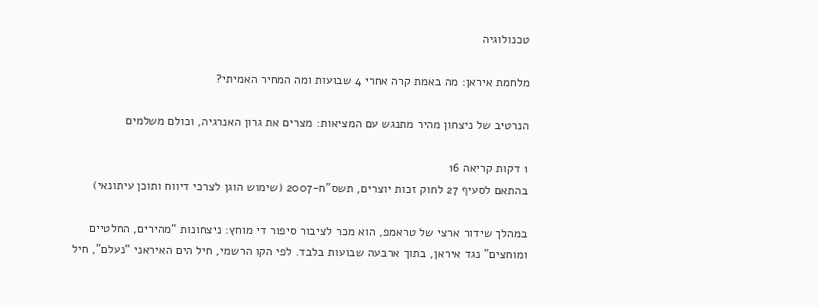טכנולוגיה

מלחמת איראן: מה באמת קרה אחרי 4 שבועות ומה המחיר האמיתי?

הנרטיב של ניצחון מהיר מתנגש עם המציאות: מצרים את גרון האנרגיה, וכולם משלמים

1 דקות קריאה 16
בהתאם לסעיף 27 לחוק זכות יוצרים, תשס"ח-2007 (שימוש הוגן לצרכי דיווח ותוכן עיתונאי)

במהלך שידור ארצי של טראמפ, הוא מכר לציבור סיפור די מוחץ: ניצחונות “מהירים, החלטיים ומוחצים” נגד איראן, בתוך ארבעה שבועות בלבד. לפי הקו הרשמי, חיל הים האיראני “נעלם”, חיל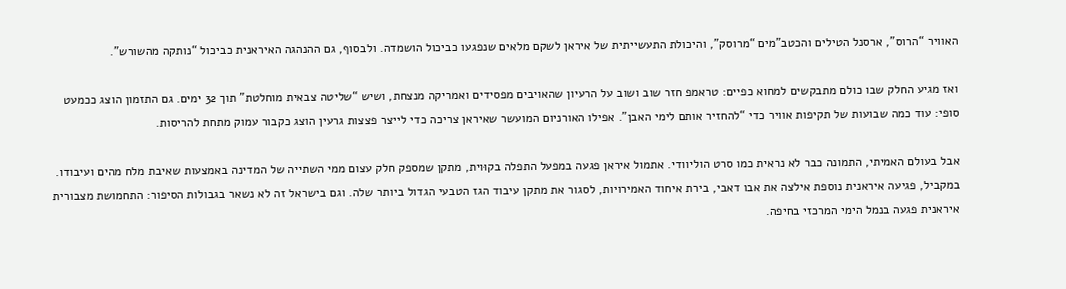האוויר “הרוס”, ארסנל הטילים והכטב"מים “מרוסק”, והיכולת התעשייתית של איראן לשקם מלאים שנפגעו כביכול הושמדה. ולבסוף, גם ההנהגה האיראנית כביכול “נותקה מהשורש”.

ואז מגיע החלק שבו כולם מתבקשים למחוא כפיים: טראמפ חזר שוב ושוב על הרעיון שהאויבים מפסידים ואמריקה מנצחת, ושיש “שליטה צבאית מוחלטת” תוך 32 ימים. גם התזמון הוצג ככמעט סופי: עוד כמה שבועות של תקיפות אוויר כדי “להחזיר אותם לימי האבן”. אפילו האורניום המועשר שאיראן צריכה כדי לייצר פצצות גרעין הוצג כקבור עמוק מתחת להריסות.

אבל בעולם האמיתי, התמונה כבר לא נראית כמו סרט הוליוודי. אתמול איראן פגעה במפעל התפלה בקוּוית, מתקן שמספק חלק עצום ממי השתייה של המדינה באמצעות שאיבת מלח מהים ועיבודו. במקביל, פגיעה איראנית נוספת אילצה את אבו דאבי, בירת איחוד האמירויות, לסגור את מתקן עיבוד הגז הטבעי הגדול ביותר שלה. וגם בישראל זה לא נשאר בגבולות הסיפור: התחמושת מצבורית איראנית פגעה בנמל הימי המרכזי בחיפה.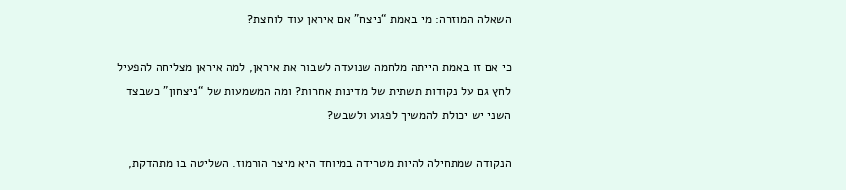השאלה המוזרה: מי באמת “ניצח” אם איראן עוד לוחצת?

כי אם זו באמת הייתה מלחמה שנועדה לשבור את איראן, למה איראן מצליחה להפעיל לחץ גם על נקודות תשתית של מדינות אחרות? ומה המשמעות של “ניצחון” כשבצד השני יש יכולת להמשיך לפגוע ולשבש?

הנקודה שמתחילה להיות מטרידה במיוחד היא מיצר הורמוז. השליטה בו מתהדקת,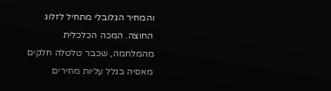והמחיר הגלובלי מתחיל לזלוג החוצה. המכה הכלכלית מהמלחמה, שכבר טלטלה חלקים מאסיה בגלל עליות מחירים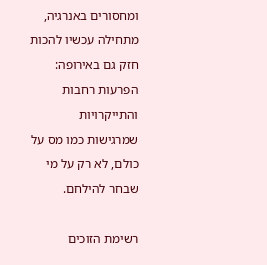ומחסורים באנרגיה, מתחילה עכשיו להכות חזק גם באירופה: הפרעות רחבות והתייקרויות שמרגישות כמו מס על כולם, לא רק על מי שבחר להילחם.

רשימת הזוכים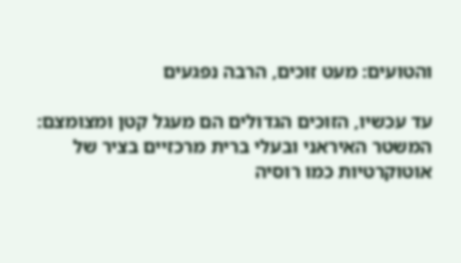והטועים: מעט זוכים, הרבה נפגעים

עד עכשיו, הזוכים הגדולים הם מעגל קטן ומצומצם: המשטר האיראני ובעלי ברית מרכזיים בציר של אוטוקרטיות כמו רוסיה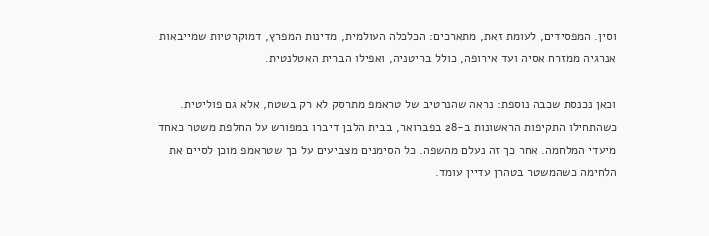וסין. המפסידים, לעומת זאת, מתארכים: הכלכלה העולמית, מדינות המפרץ, דמוקרטיות שמייבאות אנרגיה ממזרח אסיה ועד אירופה, כולל בריטניה, ואפילו הברית האטלנטית.

וכאן נכנסת שכבה נוספת: נראה שהנרטיב של טראמפ מתרסק לא רק בשטח, אלא גם פוליטית. כשהתחילו התקיפות הראשונות ב-28 בפברואר, בבית הלבן דיברו במפורש על החלפת משטר כאחד מיעדי המלחמה. אחר כך זה נעלם מהשפה. כל הסימנים מצביעים על כך שטראמפ מוכן לסיים את הלחימה כשהמשטר בטהרן עדיין עומד.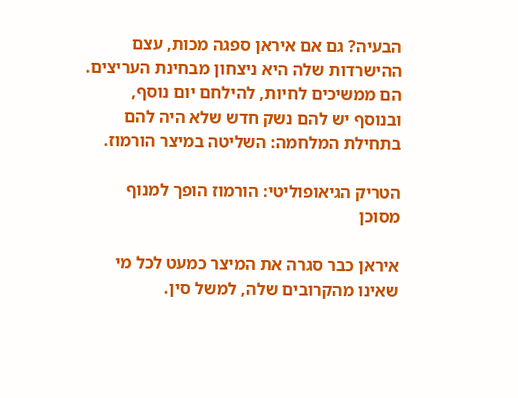הבעיה? גם אם איראן ספגה מכות, עצם ההישרדות שלה היא ניצחון מבחינת העריצים. הם ממשיכים לחיות, להילחם יום נוסף, ובנוסף יש להם נשק חדש שלא היה להם בתחילת המלחמה: השליטה במיצר הורמוז.

הטריק הגיאופוליטי: הורמוז הופך למנוף מסוכן

איראן כבר סגרה את המיצר כמעט לכל מי שאינו מהקרובים שלה, למשל סין.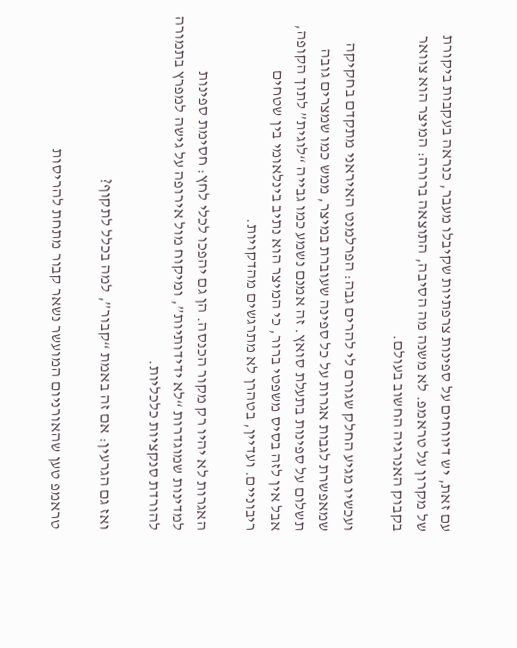עם זאת, יש דיווחים על ספינות צרפתיות שקיבלו מעבר, כנראה בעקבות ביקורת של מקרון על טראמפ. לא משנה מה הסיבה, התוצאה ברורה: המיצר הוא צוואר בקבוק האנרגיה החשוב בעולם.

ועכשיו מגיע החלק שגורם לי להרים גבה: הפרלמנט האיראני מתקדם בחקיקה שמאפשרת לגבות אגרות על כל ספינה שעוברת במיצר, ממש כמו שמצרים גובה תשלום על ספינות בתעלת סואץ. זה אמנם נשמע כמו גבייה “לוגית” לתוך הקופה, אבל אין לזה בסיס משפטי ברור, כי המיצר הוא נתיב בינלאומי בין שטחים ריבוניים. ועדיין, בטהרן לא מתרגשים מהדקויות.

האגרות לא יהיו רק מקור הכנסה. הן גם יהפכו לכלי לחץ: חסימת ספינות למדינות שמוגדרות “לא ידידותיות”, ומיקוח מול אירופה על גישה למפרץ בתמורה להורדת סנקציות כלכליות.

ואז גם הגרעין: אם זה באמת “קבור”, למה בכלל לתקוף?

טראמפ טען שהאורניום המועשר נשאר קבור מתחת להריסות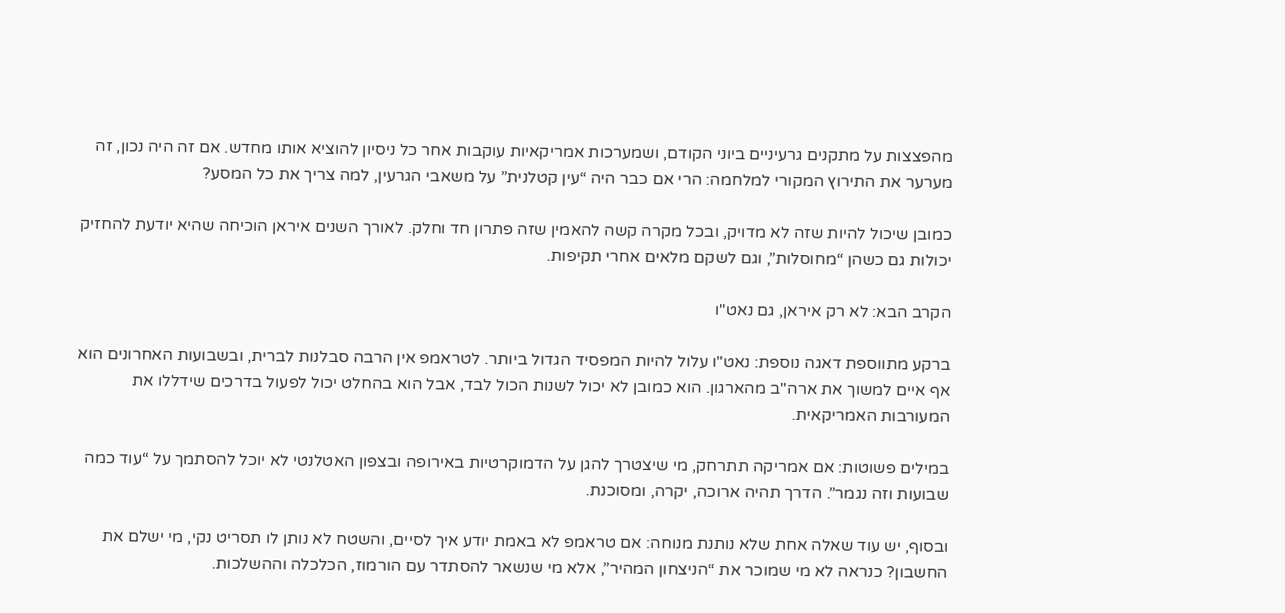מהפצצות על מתקנים גרעיניים ביוני הקודם, ושמערכות אמריקאיות עוקבות אחר כל ניסיון להוציא אותו מחדש. אם זה היה נכון, זה מערער את התירוץ המקורי למלחמה: הרי אם כבר היה “עין קטלנית” על משאבי הגרעין, למה צריך את כל המסע?

כמובן שיכול להיות שזה לא מדויק, ובכל מקרה קשה להאמין שזה פתרון חד וחלק. לאורך השנים איראן הוכיחה שהיא יודעת להחזיק יכולות גם כשהן “מחוסלות”, וגם לשקם מלאים אחרי תקיפות.

הקרב הבא: לא רק איראן, גם נאט"ו

ברקע מתווספת דאגה נוספת: נאט"ו עלול להיות המפסיד הגדול ביותר. לטראמפ אין הרבה סבלנות לברית, ובשבועות האחרונים הוא אף איים למשוך את ארה"ב מהארגון. הוא כמובן לא יכול לשנות הכול לבד, אבל הוא בהחלט יכול לפעול בדרכים שידללו את המעורבות האמריקאית.

במילים פשוטות: אם אמריקה תתרחק, מי שיצטרך להגן על הדמוקרטיות באירופה ובצפון האטלנטי לא יוכל להסתמך על “עוד כמה שבועות וזה נגמר”. הדרך תהיה ארוכה, יקרה, ומסוכנת.

ובסוף, יש עוד שאלה אחת שלא נותנת מנוחה: אם טראמפ לא באמת יודע איך לסיים, והשטח לא נותן לו תסריט נקי, מי ישלם את החשבון? כנראה לא מי שמוכר את “הניצחון המהיר”, אלא מי שנשאר להסתדר עם הורמוז, הכלכלה וההשלכות.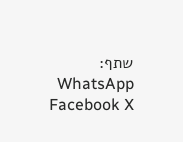שתף: WhatsApp Facebook X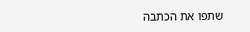שתפו את הכתבה